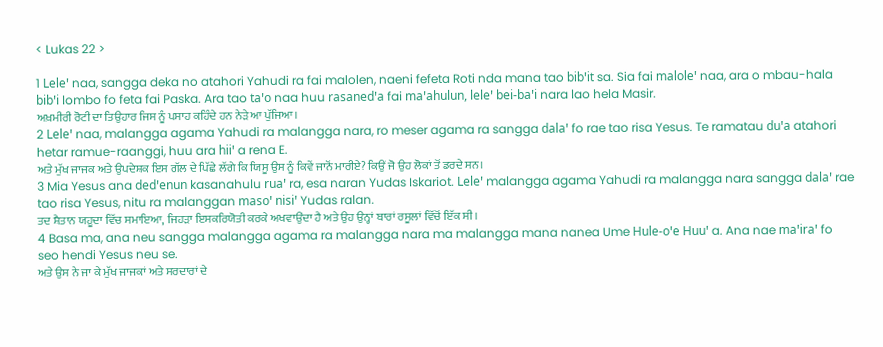< Lukas 22 >

1 Leleꞌ naa, sangga deka no atahori Yahudi ra fai malolen, naeni fefeta Roti nda mana tao bibꞌit sa. Sia fai maloleꞌ naa, ara o mbau-hala bibꞌi lombo fo feta fai Paska. Ara tao taꞌo naa huu rasanedꞌa fai maꞌahulun, leleꞌ bei-baꞌi nara lao hela Masir.
ਅਖ਼ਮੀਰੀ ਰੋਟੀ ਦਾ ਤਿਉਹਾਰ ਜਿਸ ਨੂੰ ਪਸਾਹ ਕਹਿੰਦੇ ਹਨ ਨੇੜੇ ਆ ਪੁੱਜਿਆ।
2 Leleꞌ naa, malangga agama Yahudi ra malangga nara, ro meser agama ra sangga dalaꞌ fo rae tao risa Yesus. Te ramatau duꞌa atahori hetar ramue-raanggi, huu ara hiiꞌ a rena E.
ਅਤੇ ਮੁੱਖ ਜਾਜਕ ਅਤੇ ਉਪਦੇਸ਼ਕ ਇਸ ਗੱਲ ਦੇ ਪਿੱਛੇ ਲੱਗੇ ਕਿ ਯਿਸੂ ਉਸ ਨੂੰ ਕਿਵੇਂ ਜਾਨੋਂ ਮਾਰੀਏ? ਕਿਉਂ ਜੋ ਉਹ ਲੋਕਾਂ ਤੋਂ ਡਰਦੇ ਸਨ।
3 Mia Yesus ana dedꞌenun kasanahulu ruaꞌ ra, esa naran Yudas Iskariot. Leleꞌ malangga agama Yahudi ra malangga nara sangga dalaꞌ rae tao risa Yesus, nitu ra malanggan masoꞌ nisiꞌ Yudas ralan.
ਤਦ ਸ਼ੈਤਾਨ ਯਹੂਦਾ ਵਿੱਚ ਸਮਾਇਆ, ਜਿਹੜਾ ਇਸਕਰਿਯੋਤੀ ਕਰਕੇ ਅਖਵਾਉਂਦਾ ਹੈ ਅਤੇ ਉਹ ਉਨ੍ਹਾਂ ਬਾਰਾਂ ਰਸੂਲਾਂ ਵਿੱਚੋਂ ਇੱਕ ਸੀ।
4 Basa ma, ana neu sangga malangga agama ra malangga nara ma malangga mana nanea Ume Hule-oꞌe Huuꞌ a. Ana nae maꞌiraꞌ fo seo hendi Yesus neu se.
ਅਤੇ ਉਸ ਨੇ ਜਾ ਕੇ ਮੁੱਖ ਜਾਜਕਾਂ ਅਤੇ ਸਰਦਾਰਾਂ ਦੇ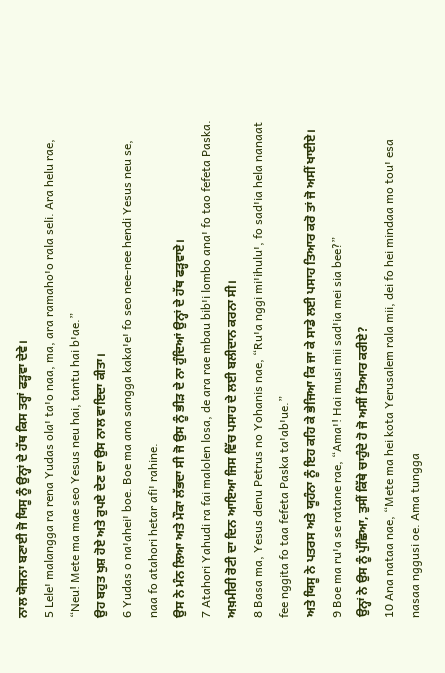ਨਾਲ ਯੋਜਨਾ ਬਣਾਈ ਜੋ ਯਿਸੂ ਨੂੰ ਉਨ੍ਹਾਂ ਦੇ ਹੱਥ ਕਿਸ ਤਰ੍ਹਾਂ ਫੜ੍ਹਵਾ ਦੇਵੇ।
5 Leleꞌ malangga ra rena Yudas olaꞌ taꞌo naa, ma, ara ramahoꞌo rala seli. Ara helu rae, “Neu! Mete ma mae seo Yesus neu hai, tantu hai bꞌae.”
ਉਹ ਬਹੁਤ ਖੁਸ਼ ਹੋਏ ਅਤੇ ਰੁਪਏ ਦੇਣ ਦਾ ਉਸ ਨਾਲ ਵਾਇਦਾ ਕੀਤਾ।
6 Yudas o naꞌaheiꞌ boe. Boe ma ana sangga kakaꞌeꞌ fo seo nee-nee hendi Yesus neu se, naa fo atahori hetar afiꞌ rahine.
ਉਸ ਨੇ ਮੰਨ ਲਿਆ ਅਤੇ ਮੌਕਾ ਲੱਭਦਾ ਸੀ ਜੋ ਉਸ ਨੂੰ ਭੀੜ ਦੇ ਨਾ ਹੁੰਦਿਆਂ ਉਨ੍ਹਾਂ ਦੇ ਹੱਥ ਫੜ੍ਹਵਾਏ।
7 Atahori Yahudi ra fai malolen losa, de ara rae mbau bibꞌi lombo anaꞌ fo tao fefeta Paska.
ਅਖ਼ਮੀਰੀ ਰੋਟੀ ਦਾ ਦਿਨ ਆਇਆ ਜਿਸ ਵਿੱਚ ਪਸਾਹ ਦੇ ਲਈ ਬਲੀਦਾਨ ਕਰਨਾ ਸੀ।
8 Basa ma, Yesus denu Petrus no Yohanis nae, “Ruꞌa nggi miꞌihuluꞌ, fo sadꞌia hela nanaat fee nggita fo taa fefeta Paska taꞌabꞌue.”
ਅਤੇ ਯਿਸੂ ਨੇ ਪਤਰਸ ਅਤੇ ਯੂਹੰਨਾ ਨੂੰ ਇਹ ਕਹਿ ਕੇ ਭੇਜਿਆ ਕਿ ਜਾ ਕੇ ਸਾਡੇ ਲਈ ਪਸਾਹ ਤਿਆਰ ਕਰੋ ਤਾਂ ਜੋ ਅਸੀਂ ਖਾਈਏ।
9 Boe ma ruꞌa se ratane rae, “Amaꞌ! Hai musi mii sadꞌia mei sia bee?”
ਉਨ੍ਹਾਂ ਨੇ ਉਸ ਨੂੰ ਪੁੱਛਿਆ, ਤੁਸੀਂ ਕਿੱਥੇ ਚਾਹੁੰਦੇ ਹੋ ਜੋ ਅਸੀਂ ਤਿਆਰ ਕਰੀਏ?
10 Ana nataa nae, “Mete ma hei kota Yerusalem rala mii, dei fo hei mindaa mo touꞌ esa nasaa nggusi oe. Ama tungga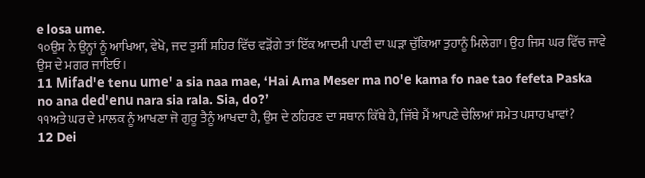e losa ume.
੧੦ਉਸ ਨੇ ਉਨ੍ਹਾਂ ਨੂੰ ਆਖਿਆ, ਵੇਖੋ, ਜਦ ਤੁਸੀਂ ਸ਼ਹਿਰ ਵਿੱਚ ਵੜੋਂਗੇ ਤਾਂ ਇੱਕ ਆਦਮੀ ਪਾਣੀ ਦਾ ਘੜਾ ਚੁੱਕਿਆ ਤੁਹਾਨੂੰ ਮਿਲੇਗਾ। ਉਹ ਜਿਸ ਘਰ ਵਿੱਚ ਜਾਵੇ ਉਸ ਦੇ ਮਗਰ ਜਾਇਓ।
11 Mifadꞌe tenu umeꞌ a sia naa mae, ‘Hai Ama Meser ma noꞌe kama fo nae tao fefeta Paska no ana dedꞌenu nara sia rala. Sia, do?’
੧੧ਅਤੇ ਘਰ ਦੇ ਮਾਲਕ ਨੂੰ ਆਖਣਾ ਜੋ ਗੁਰੂ ਤੈਨੂੰ ਆਖਦਾ ਹੈ, ਉਸ ਦੇ ਠਹਿਰਣ ਦਾ ਸਥਾਨ ਕਿੱਥੇ ਹੈ, ਜਿੱਥੇ ਮੈਂ ਆਪਣੇ ਚੇਲਿਆਂ ਸਮੇਤ ਪਸਾਹ ਖਾਵਾਂ?
12 Dei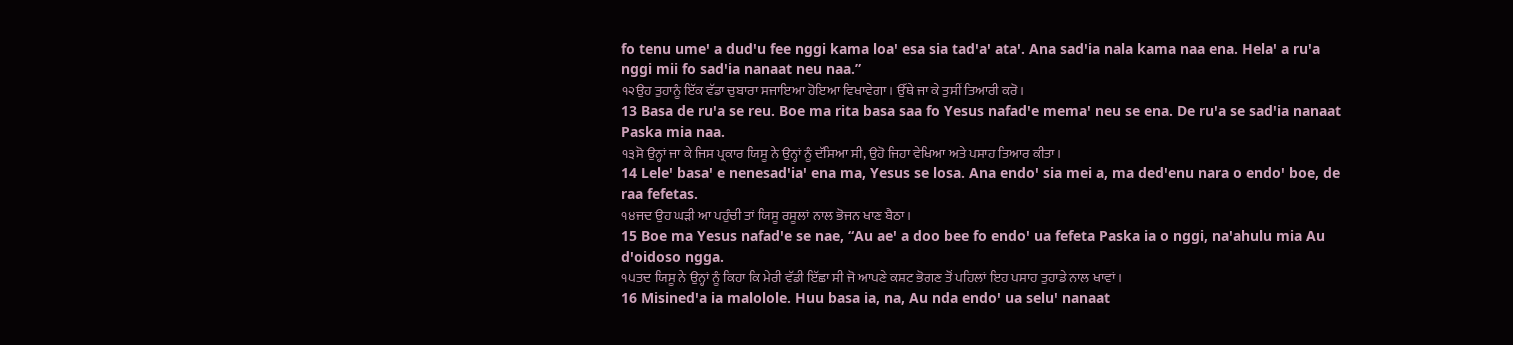fo tenu umeꞌ a dudꞌu fee nggi kama loaꞌ esa sia tadꞌaꞌ ataꞌ. Ana sadꞌia nala kama naa ena. Helaꞌ a ruꞌa nggi mii fo sadꞌia nanaat neu naa.”
੧੨ਉਹ ਤੁਹਾਨੂੰ ਇੱਕ ਵੱਡਾ ਚੁਬਾਰਾ ਸਜਾਇਆ ਹੋਇਆ ਵਿਖਾਵੇਗਾ। ਉੱਥੇ ਜਾ ਕੇ ਤੁਸੀਂ ਤਿਆਰੀ ਕਰੋ।
13 Basa de ruꞌa se reu. Boe ma rita basa saa fo Yesus nafadꞌe memaꞌ neu se ena. De ruꞌa se sadꞌia nanaat Paska mia naa.
੧੩ਸੋ ਉਨ੍ਹਾਂ ਜਾ ਕੇ ਜਿਸ ਪ੍ਰਕਾਰ ਯਿਸੂ ਨੇ ਉਨ੍ਹਾਂ ਨੂੰ ਦੱਸਿਆ ਸੀ, ਉਹੋ ਜਿਹਾ ਵੇਖਿਆ ਅਤੇ ਪਸਾਹ ਤਿਆਰ ਕੀਤਾ।
14 Leleꞌ basaꞌ e nenesadꞌiaꞌ ena ma, Yesus se losa. Ana endoꞌ sia mei a, ma dedꞌenu nara o endoꞌ boe, de raa fefetas.
੧੪ਜਦ ਉਹ ਘੜੀ ਆ ਪਹੁੰਚੀ ਤਾਂ ਯਿਸੂ ਰਸੂਲਾਂ ਨਾਲ ਭੋਜਨ ਖਾਣ ਬੈਠਾ।
15 Boe ma Yesus nafadꞌe se nae, “Au aeꞌ a doo bee fo endoꞌ ua fefeta Paska ia o nggi, naꞌahulu mia Au dꞌoidoso ngga.
੧੫ਤਦ ਯਿਸੂ ਨੇ ਉਨ੍ਹਾਂ ਨੂੰ ਕਿਹਾ ਕਿ ਮੇਰੀ ਵੱਡੀ ਇੱਛਾ ਸੀ ਜੋ ਆਪਣੇ ਕਸ਼ਟ ਭੋਗਣ ਤੋਂ ਪਹਿਲਾਂ ਇਹ ਪਸਾਹ ਤੁਹਾਡੇ ਨਾਲ ਖਾਵਾਂ।
16 Misinedꞌa ia malolole. Huu basa ia, na, Au nda endoꞌ ua seluꞌ nanaat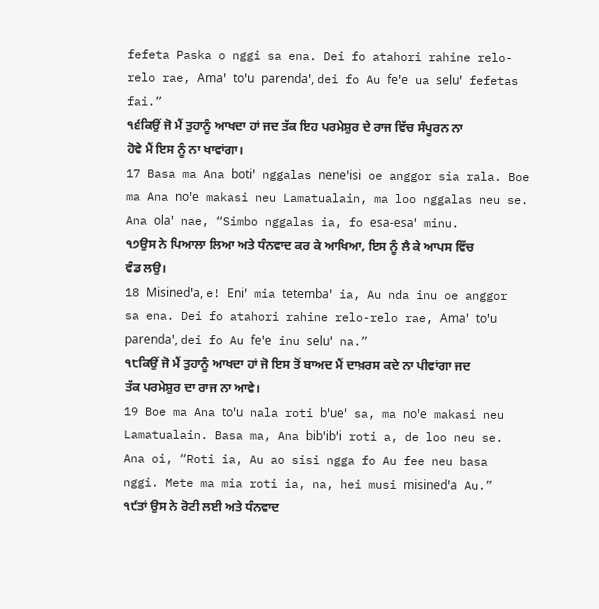fefeta Paska o nggi sa ena. Dei fo atahori rahine relo-relo rae, Amaꞌ toꞌu parendaꞌ, dei fo Au feꞌe ua seluꞌ fefetas fai.”
੧੬ਕਿਉਂ ਜੋ ਮੈਂ ਤੁਹਾਨੂੰ ਆਖਦਾ ਹਾਂ ਜਦ ਤੱਕ ਇਹ ਪਰਮੇਸ਼ੁਰ ਦੇ ਰਾਜ ਵਿੱਚ ਸੰਪੂਰਨ ਨਾ ਹੋਵੇ ਮੈਂ ਇਸ ਨੂੰ ਨਾ ਖਾਵਾਂਗਾ।
17 Basa ma Ana botiꞌ nggalas neneꞌisi oe anggor sia rala. Boe ma Ana noꞌe makasi neu Lamatualain, ma loo nggalas neu se. Ana olaꞌ nae, “Simbo nggalas ia, fo esa-esaꞌ minu.
੧੭ਉਸ ਨੇ ਪਿਆਲਾ ਲਿਆ ਅਤੇ ਧੰਨਵਾਦ ਕਰ ਕੇ ਆਖਿਆ, ਇਸ ਨੂੰ ਲੈ ਕੇ ਆਪਸ ਵਿੱਚ ਵੰਡ ਲਉ।
18 Misinedꞌa, e! Eniꞌ mia tetembaꞌ ia, Au nda inu oe anggor sa ena. Dei fo atahori rahine relo-relo rae, Amaꞌ toꞌu parendaꞌ, dei fo Au feꞌe inu seluꞌ na.”
੧੮ਕਿਉਂ ਜੋ ਮੈਂ ਤੁਹਾਨੂੰ ਆਖਦਾ ਹਾਂ ਜੋ ਇਸ ਤੋਂ ਬਾਅਦ ਮੈਂ ਦਾਖ਼ਰਸ ਕਦੇ ਨਾ ਪੀਵਾਂਗਾ ਜਦ ਤੱਕ ਪਰਮੇਸ਼ੁਰ ਦਾ ਰਾਜ ਨਾ ਆਵੇ।
19 Boe ma Ana toꞌu nala roti bꞌueꞌ sa, ma noꞌe makasi neu Lamatualain. Basa ma, Ana bibꞌibꞌi roti a, de loo neu se. Ana oi, “Roti ia, Au ao sisi ngga fo Au fee neu basa nggi. Mete ma mia roti ia, na, hei musi misinedꞌa Au.”
੧੯ਤਾਂ ਉਸ ਨੇ ਰੋਟੀ ਲਈ ਅਤੇ ਧੰਨਵਾਦ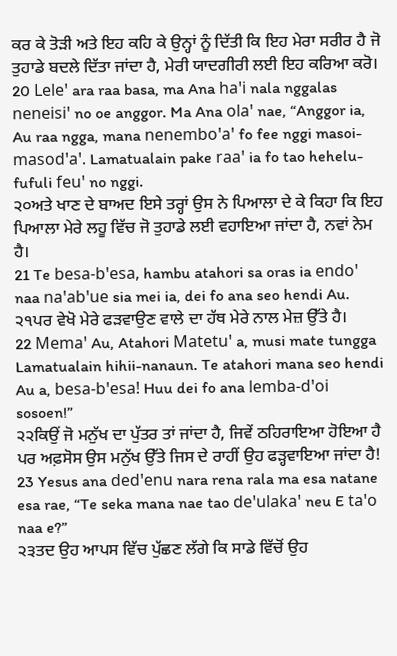ਕਰ ਕੇ ਤੋੜੀ ਅਤੇ ਇਹ ਕਹਿ ਕੇ ਉਨ੍ਹਾਂ ਨੂੰ ਦਿੱਤੀ ਕਿ ਇਹ ਮੇਰਾ ਸਰੀਰ ਹੈ ਜੋ ਤੁਹਾਡੇ ਬਦਲੇ ਦਿੱਤਾ ਜਾਂਦਾ ਹੈ, ਮੇਰੀ ਯਾਦਗੀਰੀ ਲਈ ਇਹ ਕਰਿਆ ਕਰੋ।
20 Leleꞌ ara raa basa, ma Ana haꞌi nala nggalas neneisiꞌ no oe anggor. Ma Ana olaꞌ nae, “Anggor ia, Au raa ngga, mana nenemboꞌaꞌ fo fee nggi masoi-masodꞌaꞌ. Lamatualain pake raaꞌ ia fo tao hehelu-fufuli feuꞌ no nggi.
੨੦ਅਤੇ ਖਾਣ ਦੇ ਬਾਅਦ ਇਸੇ ਤਰ੍ਹਾਂ ਉਸ ਨੇ ਪਿਆਲਾ ਦੇ ਕੇ ਕਿਹਾ ਕਿ ਇਹ ਪਿਆਲਾ ਮੇਰੇ ਲਹੂ ਵਿੱਚ ਜੋ ਤੁਹਾਡੇ ਲਈ ਵਹਾਇਆ ਜਾਂਦਾ ਹੈ, ਨਵਾਂ ਨੇਮ ਹੈ।
21 Te besa-bꞌesa, hambu atahori sa oras ia endoꞌ naa naꞌabꞌue sia mei ia, dei fo ana seo hendi Au.
੨੧ਪਰ ਵੇਖੋ ਮੇਰੇ ਫੜਵਾਉਣ ਵਾਲੇ ਦਾ ਹੱਥ ਮੇਰੇ ਨਾਲ ਮੇਜ਼ ਉੱਤੇ ਹੈ।
22 Memaꞌ Au, Atahori Matetuꞌ a, musi mate tungga Lamatualain hihii-nanaun. Te atahori mana seo hendi Au a, besa-bꞌesa! Huu dei fo ana lemba-dꞌoi sosoen!”
੨੨ਕਿਉਂ ਜੋ ਮਨੁੱਖ ਦਾ ਪੁੱਤਰ ਤਾਂ ਜਾਂਦਾ ਹੈ, ਜਿਵੇਂ ਠਹਿਰਾਇਆ ਹੋਇਆ ਹੈ ਪਰ ਅਫ਼ਸੋਸ ਉਸ ਮਨੁੱਖ ਉੱਤੇ ਜਿਸ ਦੇ ਰਾਹੀਂ ਉਹ ਫੜ੍ਹਵਾਇਆ ਜਾਂਦਾ ਹੈ!
23 Yesus ana dedꞌenu nara rena rala ma esa natane esa rae, “Te seka mana nae tao deꞌulakaꞌ neu E taꞌo naa e?”
੨੩ਤਦ ਉਹ ਆਪਸ ਵਿੱਚ ਪੁੱਛਣ ਲੱਗੇ ਕਿ ਸਾਡੇ ਵਿੱਚੋਂ ਉਹ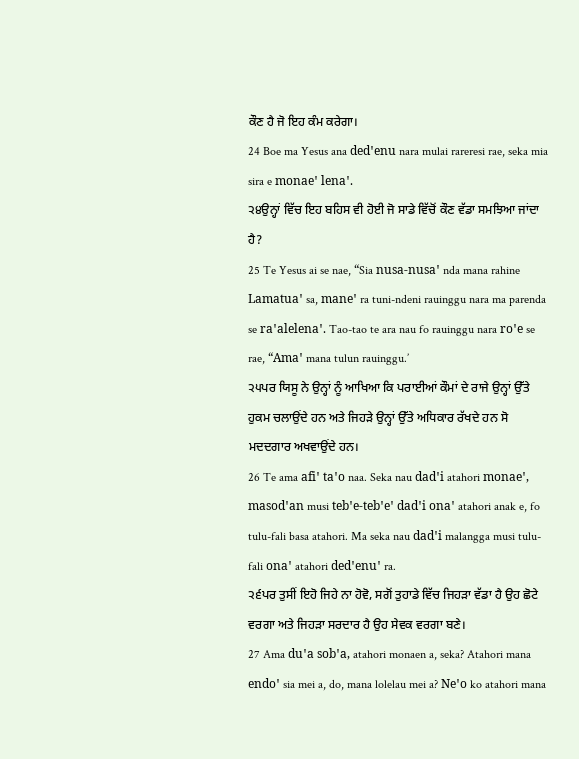ਕੌਣ ਹੈ ਜੋ ਇਹ ਕੰਮ ਕਰੇਗਾ।
24 Boe ma Yesus ana dedꞌenu nara mulai rareresi rae, seka mia sira e monaeꞌ lenaꞌ.
੨੪ਉਨ੍ਹਾਂ ਵਿੱਚ ਇਹ ਬਹਿਸ ਵੀ ਹੋਈ ਜੋ ਸਾਡੇ ਵਿੱਚੋਂ ਕੌਣ ਵੱਡਾ ਸਮਝਿਆ ਜਾਂਦਾ ਹੈ?
25 Te Yesus ai se nae, “Sia nusa-nusaꞌ nda mana rahine Lamatuaꞌ sa, maneꞌ ra tuni-ndeni rauinggu nara ma parenda se raꞌalelenaꞌ. Tao-tao te ara nau fo rauinggu nara roꞌe se rae, “Amaꞌ mana tulun rauinggu.’
੨੫ਪਰ ਯਿਸੂ ਨੇ ਉਨ੍ਹਾਂ ਨੂੰ ਆਖਿਆ ਕਿ ਪਰਾਈਆਂ ਕੌਮਾਂ ਦੇ ਰਾਜੇ ਉਨ੍ਹਾਂ ਉੱਤੇ ਹੁਕਮ ਚਲਾਉਂਦੇ ਹਨ ਅਤੇ ਜਿਹੜੇ ਉਨ੍ਹਾਂ ਉੱਤੇ ਅਧਿਕਾਰ ਰੱਖਦੇ ਹਨ ਸੋ ਮਦਦਗਾਰ ਅਖਵਾਉਂਦੇ ਹਨ।
26 Te ama afiꞌ taꞌo naa. Seka nau dadꞌi atahori monaeꞌ, masodꞌan musi tebꞌe-tebꞌeꞌ dadꞌi onaꞌ atahori anak e, fo tulu-fali basa atahori. Ma seka nau dadꞌi malangga musi tulu-fali onaꞌ atahori dedꞌenuꞌ ra.
੨੬ਪਰ ਤੁਸੀਂ ਇਹੋ ਜਿਹੇ ਨਾ ਹੋਵੋ, ਸਗੋਂ ਤੁਹਾਡੇ ਵਿੱਚ ਜਿਹੜਾ ਵੱਡਾ ਹੈ ਉਹ ਛੋਟੇ ਵਰਗਾ ਅਤੇ ਜਿਹੜਾ ਸਰਦਾਰ ਹੈ ਉਹ ਸੇਵਕ ਵਰਗਾ ਬਣੇ।
27 Ama duꞌa sobꞌa, atahori monaen a, seka? Atahori mana endoꞌ sia mei a, do, mana lolelau mei a? Neꞌo ko atahori mana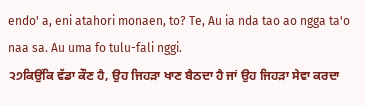endoꞌ a, eni atahori monaen, to? Te, Au ia nda tao ao ngga taꞌo naa sa. Au uma fo tulu-fali nggi.
੨੭ਕਿਉਂਕਿ ਵੱਡਾ ਕੌਣ ਹੈ, ਉਹ ਜਿਹੜਾ ਖਾਣ ਬੈਠਦਾ ਹੈ ਜਾਂ ਉਹ ਜਿਹੜਾ ਸੇਵਾ ਕਰਦਾ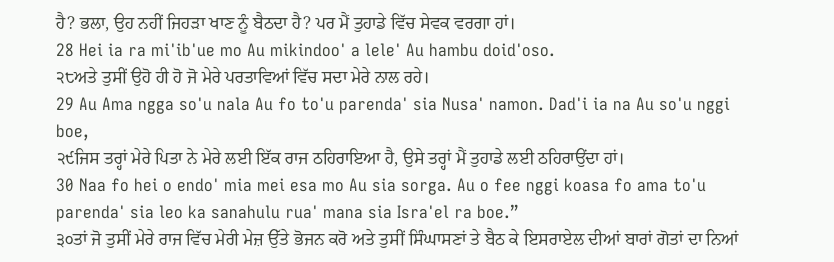ਹੈ? ਭਲਾ, ਉਹ ਨਹੀਂ ਜਿਹੜਾ ਖਾਣ ਨੂੰ ਬੈਠਦਾ ਹੈ? ਪਰ ਮੈਂ ਤੁਹਾਡੇ ਵਿੱਚ ਸੇਵਕ ਵਰਗਾ ਹਾਂ।
28 Hei ia ra miꞌibꞌue mo Au mikindooꞌ a leleꞌ Au hambu doidꞌoso.
੨੮ਅਤੇ ਤੁਸੀਂ ਉਹੋ ਹੀ ਹੋ ਜੋ ਮੇਰੇ ਪਰਤਾਵਿਆਂ ਵਿੱਚ ਸਦਾ ਮੇਰੇ ਨਾਲ ਰਹੇ।
29 Au Ama ngga soꞌu nala Au fo toꞌu parendaꞌ sia Nusaꞌ namon. Dadꞌi ia na Au soꞌu nggi boe,
੨੯ਜਿਸ ਤਰ੍ਹਾਂ ਮੇਰੇ ਪਿਤਾ ਨੇ ਮੇਰੇ ਲਈ ਇੱਕ ਰਾਜ ਠਹਿਰਾਇਆ ਹੈ, ਉਸੇ ਤਰ੍ਹਾਂ ਮੈਂ ਤੁਹਾਡੇ ਲਈ ਠਹਿਰਾਉਂਦਾ ਹਾਂ।
30 Naa fo hei o endoꞌ mia mei esa mo Au sia sorga. Au o fee nggi koasa fo ama toꞌu parendaꞌ sia leo ka sanahulu ruaꞌ mana sia Israꞌel ra boe.”
੩੦ਤਾਂ ਜੋ ਤੁਸੀਂ ਮੇਰੇ ਰਾਜ ਵਿੱਚ ਮੇਰੀ ਮੇਜ਼ ਉੱਤੇ ਭੋਜਨ ਕਰੋ ਅਤੇ ਤੁਸੀਂ ਸਿੰਘਾਸਣਾਂ ਤੇ ਬੈਠ ਕੇ ਇਸਰਾਏਲ ਦੀਆਂ ਬਾਰਾਂ ਗੋਤਾਂ ਦਾ ਨਿਆਂ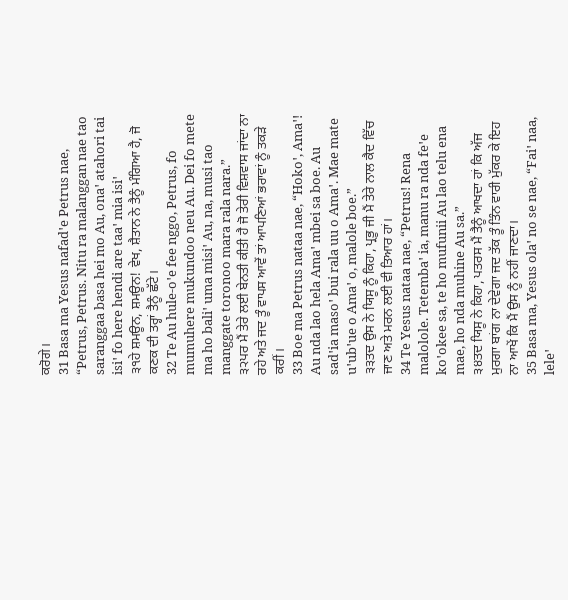ਕਰੋਗੇ।
31 Basa ma Yesus nafadꞌe Petrus nae, “Petrus, Petrus. Nitu ra malanggan nae tao saranggaa basa hei mo Au, onaꞌ atahori tai isiꞌ fo here hendi are taaꞌ mia isiꞌ
੩੧ਹੇ ਸ਼ਮਊਨ, ਸ਼ਮਊਨ! ਵੇਖ, ਸ਼ੈਤਾਨ ਨੇ ਤੈਨੂੰ ਮੰਗਿਆ ਹੈ, ਜੋ ਕਣਕ ਦੀ ਤਰ੍ਹਾਂ ਤੈਨੂੰ ਛੱਟੇ।
32 Te Au hule-oꞌe fee nggo, Petrus, fo mumuhere mukundoo neu Au. Dei fo mete ma ho baliꞌ uma misiꞌ Au, na, musi tao manggate toronoo mara rala nara.”
੩੨ਪਰ ਮੈਂ ਤੇਰੇ ਲਈ ਬੇਨਤੀ ਕੀਤੀ ਹੈ ਜੋ ਤੇਰੀ ਵਿਸ਼ਵਾਸ ਜਾਂਦਾ ਨਾ ਰਹੇ ਅਤੇ ਜਦ ਤੂੰ ਵਾਪਸ ਆਵੇਂ ਤਾਂ ਆਪਣਿਆਂ ਭਰਾਵਾਂ ਨੂੰ ਤਕੜੇ ਕਰੀਂ।
33 Boe ma Petrus nataa nae, “Hokoꞌ, Amaꞌ! Au nda lao hela Amaꞌ mbei sa boe. Au sadꞌia masoꞌ bui rala uu o Amaꞌ. Mae mate uꞌubꞌue o Amaꞌ o, malole boe.”
੩੩ਤਦ ਉਸ ਨੇ ਯਿਸੂ ਨੂੰ ਕਿਹਾ, ਪ੍ਰਭੂ ਜੀ ਮੈਂ ਤੇਰੇ ਨਾਲ ਕੈਦ ਵਿੱਚ ਜਾਣ ਅਤੇ ਮਰਨ ਲਈ ਵੀ ਤਿਆਰ ਹਾਂ।
34 Te Yesus nataa nae, “Petrus! Rena malolole. Tetembaꞌ ia, manu ra nda feꞌe koꞌokee sa, te ho mufunii Au lao telu ena mae, ho nda muhine Au sa.”
੩੪ਤਦ ਯਿਸੂ ਨੇ ਕਿਹਾ, ਪਤਰਸ ਮੈਂ ਤੈਨੂੰ ਆਖਦਾ ਹਾਂ ਕਿ ਅੱਜ ਮੁਰਗਾ ਬਾਂਗ ਨਾ ਦੇਵੇਗਾ ਜਦ ਤੱਕ ਤੂੰ ਤਿੰਨ ਵਾਰੀ ਮੁੱਕਰ ਕੇ ਇਹ ਨਾ ਆਖੇਂ ਕਿ ਮੈਂ ਉਸ ਨੂੰ ਨਹੀਂ ਜਾਣਦਾ।
35 Basa ma, Yesus olaꞌ no se nae, “Faiꞌ naa, leleꞌ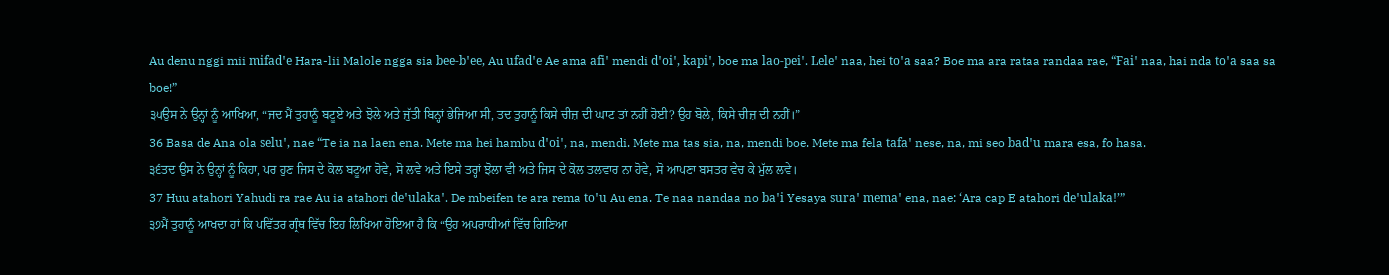Au denu nggi mii mifadꞌe Hara-lii Malole ngga sia bee-bꞌee, Au ufadꞌe Ae ama afiꞌ mendi dꞌoiꞌ, kapiꞌ, boe ma lao-peiꞌ. Leleꞌ naa, hei toꞌa saa? Boe ma ara rataa randaa rae, “Faiꞌ naa, hai nda toꞌa saa sa boe!”
੩੫ਉਸ ਨੇ ਉਨ੍ਹਾਂ ਨੂੰ ਆਖਿਆ, “ਜਦ ਮੈਂ ਤੁਹਾਨੂੰ ਬਟੂਏ ਅਤੇ ਝੋਲੇ ਅਤੇ ਜੁੱਤੀ ਬਿਨ੍ਹਾਂ ਭੇਜਿਆ ਸੀ, ਤਦ ਤੁਹਾਨੂੰ ਕਿਸੇ ਚੀਜ਼ ਦੀ ਘਾਟ ਤਾਂ ਨਹੀਂ ਹੋਈ? ਉਹ ਬੋਲੇ, ਕਿਸੇ ਚੀਜ਼ ਦੀ ਨਹੀਂ।”
36 Basa de Ana ola seluꞌ, nae “Te ia na laen ena. Mete ma hei hambu dꞌoiꞌ, na, mendi. Mete ma tas sia, na, mendi boe. Mete ma fela tafaꞌ nese, na, mi seo badꞌu mara esa, fo hasa.
੩੬ਤਦ ਉਸ ਨੇ ਉਨ੍ਹਾਂ ਨੂੰ ਕਿਹਾ, ਪਰ ਹੁਣ ਜਿਸ ਦੇ ਕੋਲ ਬਟੂਆ ਹੋਵੇ, ਸੋ ਲਵੇ ਅਤੇ ਇਸੇ ਤਰ੍ਹਾਂ ਝੋਲਾ ਵੀ ਅਤੇ ਜਿਸ ਦੇ ਕੋਲ ਤਲਵਾਰ ਨਾ ਹੋਵੇ, ਸੋ ਆਪਣਾ ਬਸਤਰ ਵੇਚ ਕੇ ਮੁੱਲ ਲਵੇ।
37 Huu atahori Yahudi ra rae Au ia atahori deꞌulakaꞌ. De mbeifen te ara rema toꞌu Au ena. Te naa nandaa no baꞌi Yesaya suraꞌ memaꞌ ena, nae: ‘Ara cap E atahori deꞌulaka!’”
੩੭ਮੈਂ ਤੁਹਾਨੂੰ ਆਖਦਾ ਹਾਂ ਕਿ ਪਵਿੱਤਰ ਗ੍ਰੰਥ ਵਿੱਚ ਇਹ ਲਿਖਿਆ ਹੋਇਆ ਹੈ ਕਿ “ਉਹ ਅਪਰਾਧੀਆਂ ਵਿੱਚ ਗਿਣਿਆ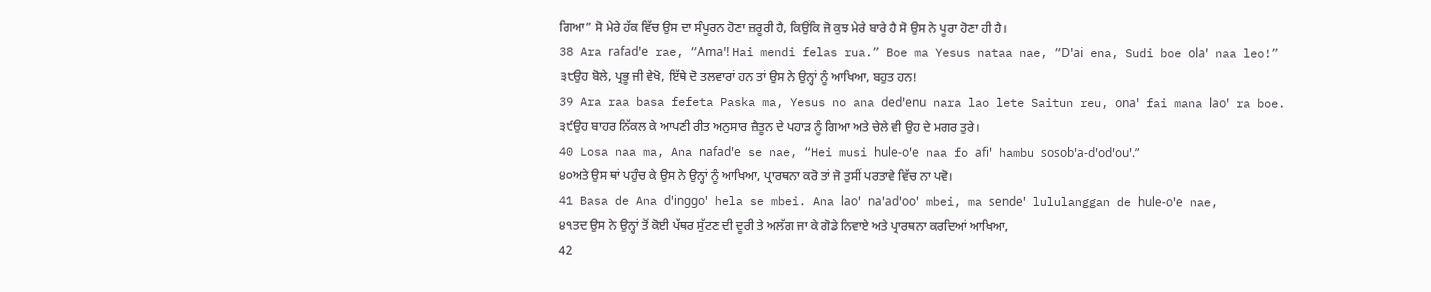ਗਿਆ” ਸੋ ਮੇਰੇ ਹੱਕ ਵਿੱਚ ਉਸ ਦਾ ਸੰਪੂਰਨ ਹੋਣਾ ਜ਼ਰੂਰੀ ਹੈ, ਕਿਉਂਕਿ ਜੋ ਕੁਝ ਮੇਰੇ ਬਾਰੇ ਹੈ ਸੋ ਉਸ ਨੇ ਪੂਰਾ ਹੋਣਾ ਹੀ ਹੈ।
38 Ara rafadꞌe rae, “Amaꞌ! Hai mendi felas rua.” Boe ma Yesus nataa nae, “Dꞌai ena, Sudi boe olaꞌ naa leo!”
੩੮ਉਹ ਬੋਲੇ, ਪ੍ਰਭੂ ਜੀ ਵੇਖੋ, ਇੱਥੇ ਦੋ ਤਲਵਾਰਾਂ ਹਨ ਤਾਂ ਉਸ ਨੇ ਉਨ੍ਹਾਂ ਨੂੰ ਆਖਿਆ, ਬਹੁਤ ਹਨ!
39 Ara raa basa fefeta Paska ma, Yesus no ana dedꞌenu nara lao lete Saitun reu, onaꞌ fai mana laoꞌ ra boe.
੩੯ਉਹ ਬਾਹਰ ਨਿੱਕਲ ਕੇ ਆਪਣੀ ਰੀਤ ਅਨੁਸਾਰ ਜ਼ੈਤੂਨ ਦੇ ਪਹਾੜ ਨੂੰ ਗਿਆ ਅਤੇ ਚੇਲੇ ਵੀ ਉਹ ਦੇ ਮਗਰ ਤੁਰੇ।
40 Losa naa ma, Ana nafadꞌe se nae, “Hei musi hule-oꞌe naa fo afiꞌ hambu sosobꞌa-dꞌodꞌouꞌ.”
੪੦ਅਤੇ ਉਸ ਥਾਂ ਪਹੁੰਚ ਕੇ ਉਸ ਨੇ ਉਨ੍ਹਾਂ ਨੂੰ ਆਖਿਆ, ਪ੍ਰਾਰਥਨਾ ਕਰੋ ਤਾਂ ਜੋ ਤੁਸੀਂ ਪਰਤਾਵੇ ਵਿੱਚ ਨਾ ਪਵੋ।
41 Basa de Ana dꞌinggoꞌ hela se mbei. Ana laoꞌ naꞌadꞌooꞌ mbei, ma sendeꞌ lululanggan de hule-oꞌe nae,
੪੧ਤਦ ਉਸ ਨੇ ਉਨ੍ਹਾਂ ਤੋਂ ਕੋਈ ਪੱਥਰ ਸੁੱਟਣ ਦੀ ਦੂਰੀ ਤੇ ਅਲੱਗ ਜਾ ਕੇ ਗੋਡੇ ਨਿਵਾਏ ਅਤੇ ਪ੍ਰਾਰਥਨਾ ਕਰਦਿਆਂ ਆਖਿਆ,
42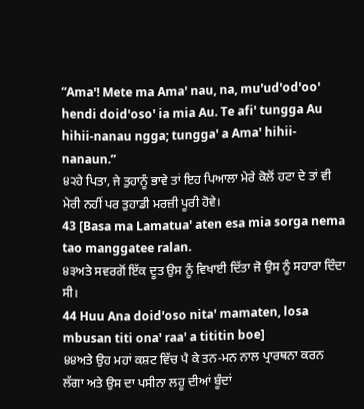“Amaꞌ! Mete ma Amaꞌ nau, na, muꞌudꞌodꞌooꞌ hendi doidꞌosoꞌ ia mia Au. Te afiꞌ tungga Au hihii-nanau ngga; tunggaꞌ a Amaꞌ hihii-nanaun.”
੪੨ਹੇ ਪਿਤਾ, ਜੇ ਤੁਹਾਨੂੰ ਭਾਵੇ ਤਾਂ ਇਹ ਪਿਆਲਾ ਮੇਰੇ ਕੋਲੋਂ ਹਟਾ ਦੇ ਤਾਂ ਵੀ ਮੇਰੀ ਨਹੀਂ ਪਰ ਤੁਹਾਡੀ ਮਰਜ਼ੀ ਪੂਰੀ ਹੋਵੇ।
43 [Basa ma Lamatuaꞌ aten esa mia sorga nema tao manggatee ralan.
੪੩ਅਤੇ ਸਵਰਗੋਂ ਇੱਕ ਦੂਤ ਉਸ ਨੂੰ ਵਿਖਾਈ ਦਿੱਤਾ ਜੋ ਉਸ ਨੂੰ ਸਹਾਰਾ ਦਿੰਦਾ ਸੀ।
44 Huu Ana doidꞌoso nitaꞌ mamaten, losa mbusan titi onaꞌ raaꞌ a tititin boe]
੪੪ਅਤੇ ਉਹ ਮਹਾਂ ਕਸ਼ਟ ਵਿੱਚ ਪੈ ਕੇ ਤਨ-ਮਨ ਨਾਲ ਪ੍ਰਾਰਥਨਾ ਕਰਨ ਲੱਗਾ ਅਤੇ ਉਸ ਦਾ ਪਸੀਨਾ ਲਹੂ ਦੀਆਂ ਬੂੰਦਾਂ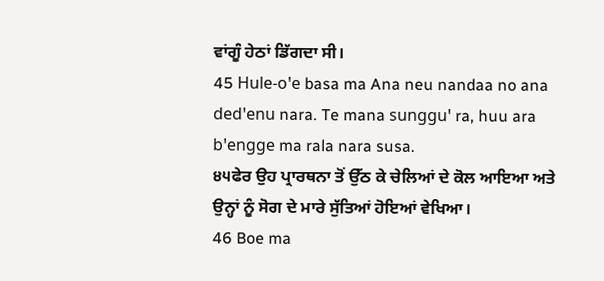ਵਾਂਗੂੰ ਹੇਠਾਂ ਡਿੱਗਦਾ ਸੀ।
45 Hule-oꞌe basa ma Ana neu nandaa no ana dedꞌenu nara. Te mana sungguꞌ ra, huu ara bꞌengge ma rala nara susa.
੪੫ਫੇਰ ਉਹ ਪ੍ਰਾਰਥਨਾ ਤੋਂ ਉੱਠ ਕੇ ਚੇਲਿਆਂ ਦੇ ਕੋਲ ਆਇਆ ਅਤੇ ਉਨ੍ਹਾਂ ਨੂੰ ਸੋਗ ਦੇ ਮਾਰੇ ਸੁੱਤਿਆਂ ਹੋਇਆਂ ਵੇਖਿਆ।
46 Boe ma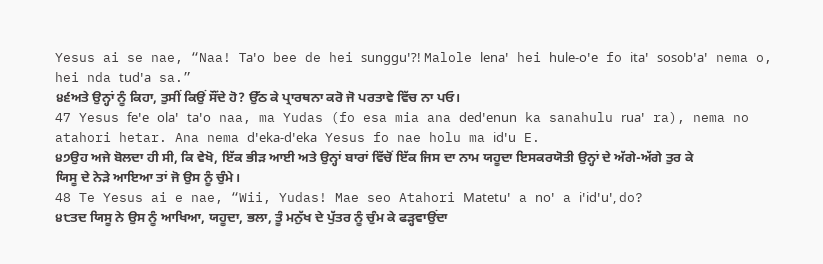Yesus ai se nae, “Naa! Taꞌo bee de hei sungguꞌ?! Malole lenaꞌ hei hule-oꞌe fo itaꞌ sosobꞌaꞌ nema o, hei nda tudꞌa sa.”
੪੬ਅਤੇ ਉਨ੍ਹਾਂ ਨੂੰ ਕਿਹਾ, ਤੁਸੀਂ ਕਿਉਂ ਸੌਂਦੇ ਹੋ? ਉੱਠ ਕੇ ਪ੍ਰਾਰਥਨਾ ਕਰੋ ਜੋ ਪਰਤਾਵੇ ਵਿੱਚ ਨਾ ਪਓ।
47 Yesus feꞌe olaꞌ taꞌo naa, ma Yudas (fo esa mia ana dedꞌenun ka sanahulu ruaꞌ ra), nema no atahori hetar. Ana nema dꞌeka-dꞌeka Yesus fo nae holu ma idꞌu E.
੪੭ਉਹ ਅਜੇ ਬੋਲਦਾ ਹੀ ਸੀ, ਕਿ ਵੇਖੋ, ਇੱਕ ਭੀੜ ਆਈ ਅਤੇ ਉਨ੍ਹਾਂ ਬਾਰਾਂ ਵਿੱਚੋਂ ਇੱਕ ਜਿਸ ਦਾ ਨਾਮ ਯਹੂਦਾ ਇਸਕਰਯੋਤੀ ਉਨ੍ਹਾਂ ਦੇ ਅੱਗੇ-ਅੱਗੇ ਤੁਰ ਕੇ ਯਿਸੂ ਦੇ ਨੇੜੇ ਆਇਆ ਤਾਂ ਜੋ ਉਸ ਨੂੰ ਚੁੰਮੇ।
48 Te Yesus ai e nae, “Wii, Yudas! Mae seo Atahori Matetuꞌ a noꞌ a iꞌidꞌuꞌ, do?
੪੮ਤਦ ਯਿਸੂ ਨੇ ਉਸ ਨੂੰ ਆਖਿਆ, ਯਹੂਦਾ, ਭਲਾ, ਤੂੰ ਮਨੁੱਖ ਦੇ ਪੁੱਤਰ ਨੂੰ ਚੁੰਮ ਕੇ ਫੜ੍ਹਵਾਉਂਦਾ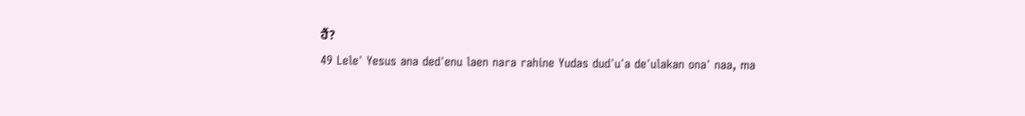ਹੈਂ?
49 Leleꞌ Yesus ana dedꞌenu laen nara rahine Yudas dudꞌuꞌa deꞌulakan onaꞌ naa, ma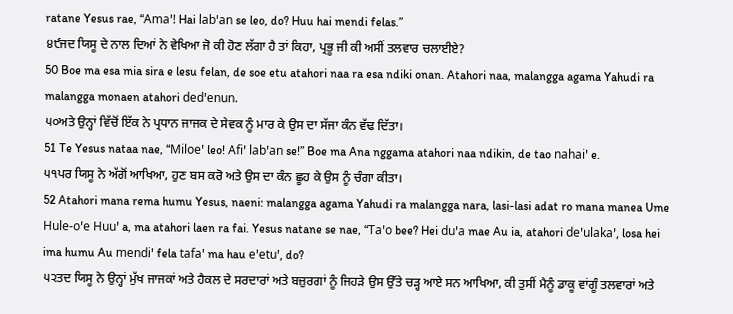ratane Yesus rae, “Amaꞌ! Hai labꞌan se leo, do? Huu hai mendi felas.”
੪੯ਜਦ ਯਿਸੂ ਦੇ ਨਾਲ ਦਿਆਂ ਨੇ ਵੇਖਿਆ ਜੋ ਕੀ ਹੋਣ ਲੱਗਾ ਹੈ ਤਾਂ ਕਿਹਾ, ਪ੍ਰਭੂ ਜੀ ਕੀ ਅਸੀਂ ਤਲਵਾਰ ਚਲਾਈਏ?
50 Boe ma esa mia sira e lesu felan, de soe etu atahori naa ra esa ndiki onan. Atahori naa, malangga agama Yahudi ra malangga monaen atahori dedꞌenun.
੫੦ਅਤੇ ਉਨ੍ਹਾਂ ਵਿੱਚੋਂ ਇੱਕ ਨੇ ਪ੍ਰਧਾਨ ਜਾਜਕ ਦੇ ਸੇਵਕ ਨੂੰ ਮਾਰ ਕੇ ਉਸ ਦਾ ਸੱਜਾ ਕੰਨ ਵੱਢ ਦਿੱਤਾ।
51 Te Yesus nataa nae, “Miloeꞌ leo! Afiꞌ labꞌan se!” Boe ma Ana nggama atahori naa ndikin, de tao nahaiꞌ e.
੫੧ਪਰ ਯਿਸੂ ਨੇ ਅੱਗੋਂ ਆਖਿਆ, ਹੁਣ ਬਸ ਕਰੋ ਅਤੇ ਉਸ ਦਾ ਕੰਨ ਛੂਹ ਕੇ ਉਸ ਨੂੰ ਚੰਗਾ ਕੀਤਾ।
52 Atahori mana rema humu Yesus, naeni: malangga agama Yahudi ra malangga nara, lasi-lasi adat ro mana manea Ume Hule-oꞌe Huuꞌ a, ma atahori laen ra fai. Yesus natane se nae, “Taꞌo bee? Hei duꞌa mae Au ia, atahori deꞌulakaꞌ, losa hei ima humu Au mendiꞌ fela tafaꞌ ma hau eꞌetuꞌ, do?
੫੨ਤਦ ਯਿਸੂ ਨੇ ਉਨ੍ਹਾਂ ਮੁੱਖ ਜਾਜਕਾਂ ਅਤੇ ਹੈਕਲ ਦੇ ਸਰਦਾਰਾਂ ਅਤੇ ਬਜ਼ੁਰਗਾਂ ਨੂੰ ਜਿਹੜੇ ਉਸ ਉੱਤੇ ਚੜ੍ਹ ਆਏ ਸਨ ਆਖਿਆ, ਕੀ ਤੁਸੀਂ ਮੈਨੂੰ ਡਾਕੂ ਵਾਂਗੂੰ ਤਲਵਾਰਾਂ ਅਤੇ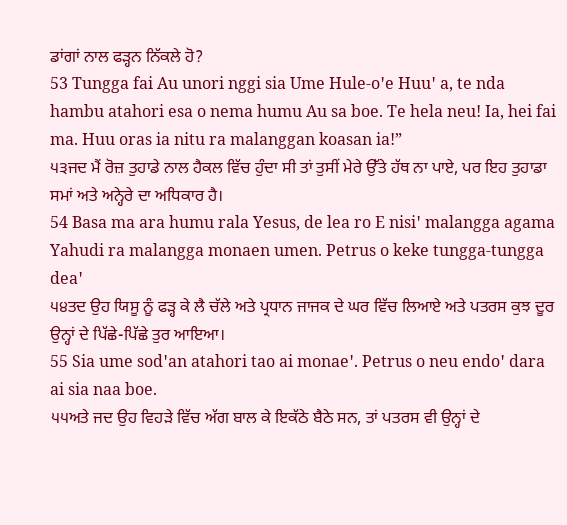ਡਾਂਗਾਂ ਨਾਲ ਫੜ੍ਹਨ ਨਿੱਕਲੇ ਹੋ?
53 Tungga fai Au unori nggi sia Ume Hule-oꞌe Huuꞌ a, te nda hambu atahori esa o nema humu Au sa boe. Te hela neu! Ia, hei fai ma. Huu oras ia nitu ra malanggan koasan ia!”
੫੩ਜਦ ਮੈਂ ਰੋਜ਼ ਤੁਹਾਡੇ ਨਾਲ ਹੈਕਲ ਵਿੱਚ ਹੁੰਦਾ ਸੀ ਤਾਂ ਤੁਸੀਂ ਮੇਰੇ ਉੱਤੇ ਹੱਥ ਨਾ ਪਾਏ, ਪਰ ਇਹ ਤੁਹਾਡਾ ਸਮਾਂ ਅਤੇ ਅਨ੍ਹੇਰੇ ਦਾ ਅਧਿਕਾਰ ਹੈ।
54 Basa ma ara humu rala Yesus, de lea ro E nisiꞌ malangga agama Yahudi ra malangga monaen umen. Petrus o keke tungga-tungga deaꞌ
੫੪ਤਦ ਉਹ ਯਿਸੂ ਨੂੰ ਫੜ੍ਹ ਕੇ ਲੈ ਚੱਲੇ ਅਤੇ ਪ੍ਰਧਾਨ ਜਾਜਕ ਦੇ ਘਰ ਵਿੱਚ ਲਿਆਏ ਅਤੇ ਪਤਰਸ ਕੁਝ ਦੂਰ ਉਨ੍ਹਾਂ ਦੇ ਪਿੱਛੇ-ਪਿੱਛੇ ਤੁਰ ਆਇਆ।
55 Sia ume sodꞌan atahori tao ai monaeꞌ. Petrus o neu endoꞌ dara ai sia naa boe.
੫੫ਅਤੇ ਜਦ ਉਹ ਵਿਹੜੇ ਵਿੱਚ ਅੱਗ ਬਾਲ ਕੇ ਇਕੱਠੇ ਬੈਠੇ ਸਨ, ਤਾਂ ਪਤਰਸ ਵੀ ਉਨ੍ਹਾਂ ਦੇ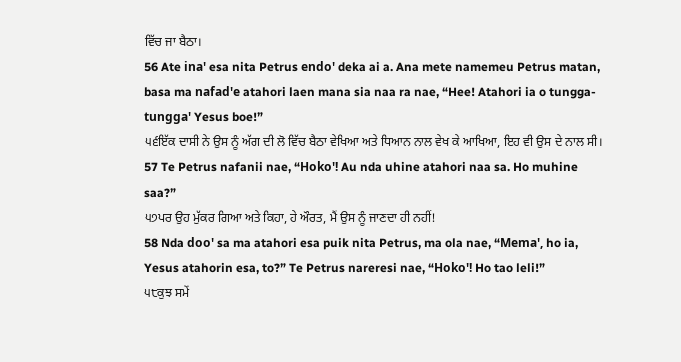ਵਿੱਚ ਜਾ ਬੈਠਾ।
56 Ate inaꞌ esa nita Petrus endoꞌ deka ai a. Ana mete namemeu Petrus matan, basa ma nafadꞌe atahori laen mana sia naa ra nae, “Hee! Atahori ia o tungga-tunggaꞌ Yesus boe!”
੫੬ਇੱਕ ਦਾਸੀ ਨੇ ਉਸ ਨੂੰ ਅੱਗ ਦੀ ਲੋ ਵਿੱਚ ਬੈਠਾ ਵੇਖਿਆ ਅਤੇ ਧਿਆਨ ਨਾਲ ਵੇਖ ਕੇ ਆਖਿਆ, ਇਹ ਵੀ ਉਸ ਦੇ ਨਾਲ ਸੀ।
57 Te Petrus nafanii nae, “Hokoꞌ! Au nda uhine atahori naa sa. Ho muhine saa?”
੫੭ਪਰ ਉਹ ਮੁੱਕਰ ਗਿਆ ਅਤੇ ਕਿਹਾ, ਹੇ ਔਰਤ, ਮੈਂ ਉਸ ਨੂੰ ਜਾਣਦਾ ਹੀ ਨਹੀਂ!
58 Nda dooꞌ sa ma atahori esa puik nita Petrus, ma ola nae, “Memaꞌ, ho ia, Yesus atahorin esa, to?” Te Petrus nareresi nae, “Hokoꞌ! Ho tao leli!”
੫੮ਕੁਝ ਸਮੇਂ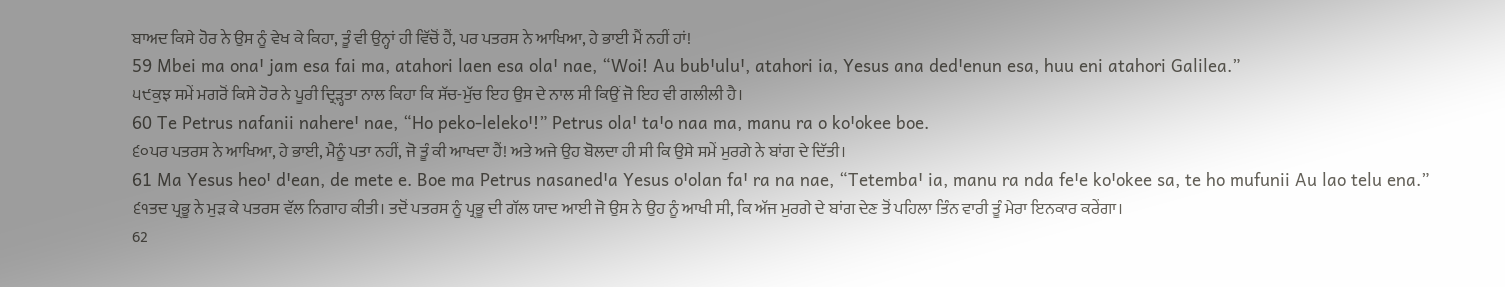ਬਾਅਦ ਕਿਸੇ ਹੋਰ ਨੇ ਉਸ ਨੂੰ ਵੇਖ ਕੇ ਕਿਹਾ, ਤੂੰ ਵੀ ਉਨ੍ਹਾਂ ਹੀ ਵਿੱਚੋਂ ਹੈਂ, ਪਰ ਪਤਰਸ ਨੇ ਆਖਿਆ, ਹੇ ਭਾਈ ਮੈਂ ਨਹੀਂ ਹਾਂ!
59 Mbei ma onaꞌ jam esa fai ma, atahori laen esa olaꞌ nae, “Woi! Au bubꞌuluꞌ, atahori ia, Yesus ana dedꞌenun esa, huu eni atahori Galilea.”
੫੯ਕੁਝ ਸਮੇਂ ਮਗਰੋਂ ਕਿਸੇ ਹੋਰ ਨੇ ਪੂਰੀ ਦ੍ਰਿੜ੍ਹਤਾ ਨਾਲ ਕਿਹਾ ਕਿ ਸੱਚ-ਮੁੱਚ ਇਹ ਉਸ ਦੇ ਨਾਲ ਸੀ ਕਿਉਂ ਜੋ ਇਹ ਵੀ ਗਲੀਲੀ ਹੈ।
60 Te Petrus nafanii nahereꞌ nae, “Ho peko-lelekoꞌ!” Petrus olaꞌ taꞌo naa ma, manu ra o koꞌokee boe.
੬੦ਪਰ ਪਤਰਸ ਨੇ ਆਖਿਆ, ਹੇ ਭਾਈ, ਮੈਨੂੰ ਪਤਾ ਨਹੀਂ, ਜੋ ਤੂੰ ਕੀ ਆਖਦਾ ਹੈਂ! ਅਤੇ ਅਜੇ ਉਹ ਬੋਲਦਾ ਹੀ ਸੀ ਕਿ ਉਸੇ ਸਮੇਂ ਮੁਰਗੇ ਨੇ ਬਾਂਗ ਦੇ ਦਿੱਤੀ।
61 Ma Yesus heoꞌ dꞌean, de mete e. Boe ma Petrus nasanedꞌa Yesus oꞌolan faꞌ ra na nae, “Tetembaꞌ ia, manu ra nda feꞌe koꞌokee sa, te ho mufunii Au lao telu ena.”
੬੧ਤਦ ਪ੍ਰਭੂ ਨੇ ਮੁੜ ਕੇ ਪਤਰਸ ਵੱਲ ਨਿਗਾਹ ਕੀਤੀ। ਤਦੋਂ ਪਤਰਸ ਨੂੰ ਪ੍ਰਭੂ ਦੀ ਗੱਲ ਯਾਦ ਆਈ ਜੋ ਉਸ ਨੇ ਉਹ ਨੂੰ ਆਖੀ ਸੀ, ਕਿ ਅੱਜ ਮੁਰਗੇ ਦੇ ਬਾਂਗ ਦੇਣ ਤੋਂ ਪਹਿਲਾ ਤਿੰਨ ਵਾਰੀ ਤੂੰ ਮੇਰਾ ਇਨਕਾਰ ਕਰੇਂਗਾ।
62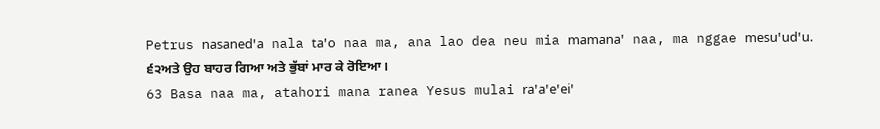Petrus nasanedꞌa nala taꞌo naa ma, ana lao dea neu mia mamanaꞌ naa, ma nggae mesuꞌudꞌu.
੬੨ਅਤੇ ਉਹ ਬਾਹਰ ਗਿਆ ਅਤੇ ਭੁੱਬਾਂ ਮਾਰ ਕੇ ਰੋਇਆ।
63 Basa naa ma, atahori mana ranea Yesus mulai raꞌaꞌeꞌeiꞌ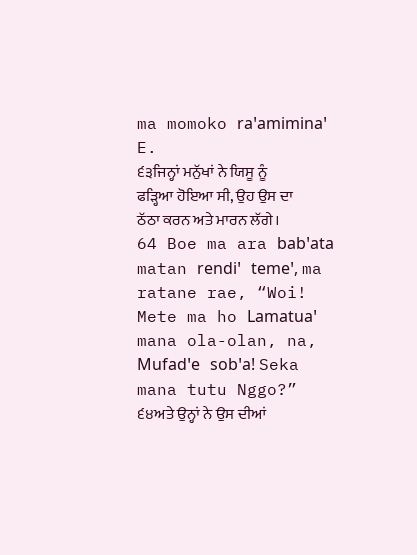ma momoko raꞌamiminaꞌ E.
੬੩ਜਿਨ੍ਹਾਂ ਮਨੁੱਖਾਂ ਨੇ ਯਿਸੂ ਨੂੰ ਫੜ੍ਹਿਆ ਹੋਇਆ ਸੀ, ਉਹ ਉਸ ਦਾ ਠੱਠਾ ਕਰਨ ਅਤੇ ਮਾਰਨ ਲੱਗੇ।
64 Boe ma ara babꞌata matan rendiꞌ temeꞌ, ma ratane rae, “Woi! Mete ma ho Lamatuaꞌ mana ola-olan, na, Mufadꞌe sobꞌa! Seka mana tutu Nggo?”
੬੪ਅਤੇ ਉਨ੍ਹਾਂ ਨੇ ਉਸ ਦੀਆਂ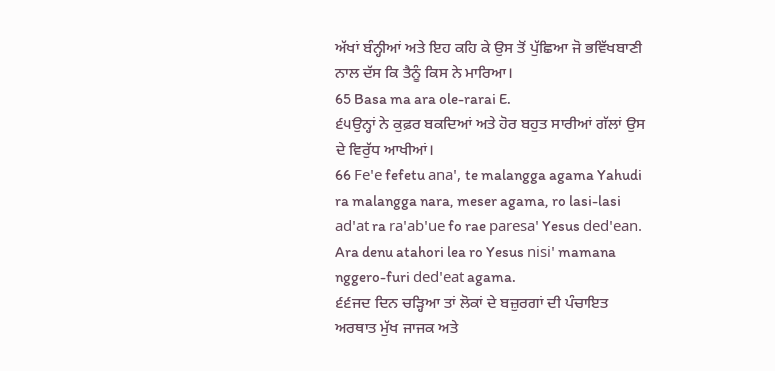ਅੱਖਾਂ ਬੰਨ੍ਹੀਆਂ ਅਤੇ ਇਹ ਕਹਿ ਕੇ ਉਸ ਤੋਂ ਪੁੱਛਿਆ ਜੋ ਭਵਿੱਖਬਾਣੀ ਨਾਲ ਦੱਸ ਕਿ ਤੈਨੂੰ ਕਿਸ ਨੇ ਮਾਰਿਆ।
65 Basa ma ara ole-rarai E.
੬੫ਉਨ੍ਹਾਂ ਨੇ ਕੁਫ਼ਰ ਬਕਦਿਆਂ ਅਤੇ ਹੋਰ ਬਹੁਤ ਸਾਰੀਆਂ ਗੱਲਾਂ ਉਸ ਦੇ ਵਿਰੁੱਧ ਆਖੀਆਂ।
66 Feꞌe fefetu anaꞌ, te malangga agama Yahudi ra malangga nara, meser agama, ro lasi-lasi adꞌat ra raꞌabꞌue fo rae paresaꞌ Yesus dedꞌean. Ara denu atahori lea ro Yesus nisiꞌ mamana nggero-furi dedꞌeat agama.
੬੬ਜਦ ਦਿਨ ਚੜ੍ਹਿਆ ਤਾਂ ਲੋਕਾਂ ਦੇ ਬਜ਼ੁਰਗਾਂ ਦੀ ਪੰਚਾਇਤ ਅਰਥਾਤ ਮੁੱਖ ਜਾਜਕ ਅਤੇ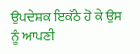ਉਪਦੇਸ਼ਕ ਇਕੱਠੇ ਹੋ ਕੇ ਉਸ ਨੂੰ ਆਪਣੀ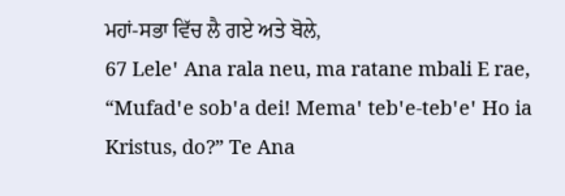ਮਹਾਂ-ਸਭਾ ਵਿੱਚ ਲੈ ਗਏ ਅਤੇ ਬੋਲੇ,
67 Leleꞌ Ana rala neu, ma ratane mbali E rae, “Mufadꞌe sobꞌa dei! Memaꞌ tebꞌe-tebꞌeꞌ Ho ia Kristus, do?” Te Ana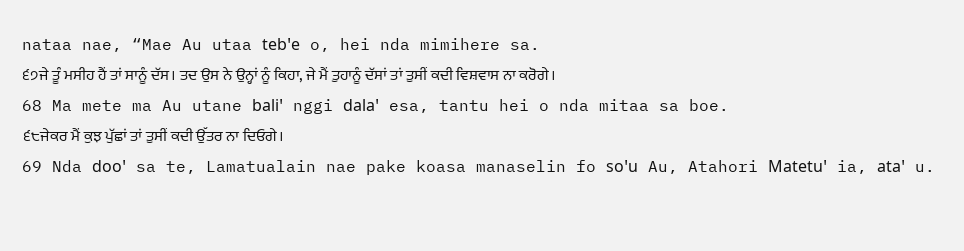nataa nae, “Mae Au utaa tebꞌe o, hei nda mimihere sa.
੬੭ਜੇ ਤੂੰ ਮਸੀਹ ਹੈਂ ਤਾਂ ਸਾਨੂੰ ਦੱਸ। ਤਦ ਉਸ ਨੇ ਉਨ੍ਹਾਂ ਨੂੰ ਕਿਹਾ, ਜੇ ਮੈਂ ਤੁਹਾਨੂੰ ਦੱਸਾਂ ਤਾਂ ਤੁਸੀਂ ਕਦੀ ਵਿਸ਼ਵਾਸ ਨਾ ਕਰੋਗੇ।
68 Ma mete ma Au utane baliꞌ nggi dalaꞌ esa, tantu hei o nda mitaa sa boe.
੬੮ਜੇਕਰ ਮੈਂ ਕੁਝ ਪੁੱਛਾਂ ਤਾਂ ਤੁਸੀਂ ਕਦੀ ਉੱਤਰ ਨਾ ਦਿਓਗੇ।
69 Nda dooꞌ sa te, Lamatualain nae pake koasa manaselin fo soꞌu Au, Atahori Matetuꞌ ia, ataꞌ u.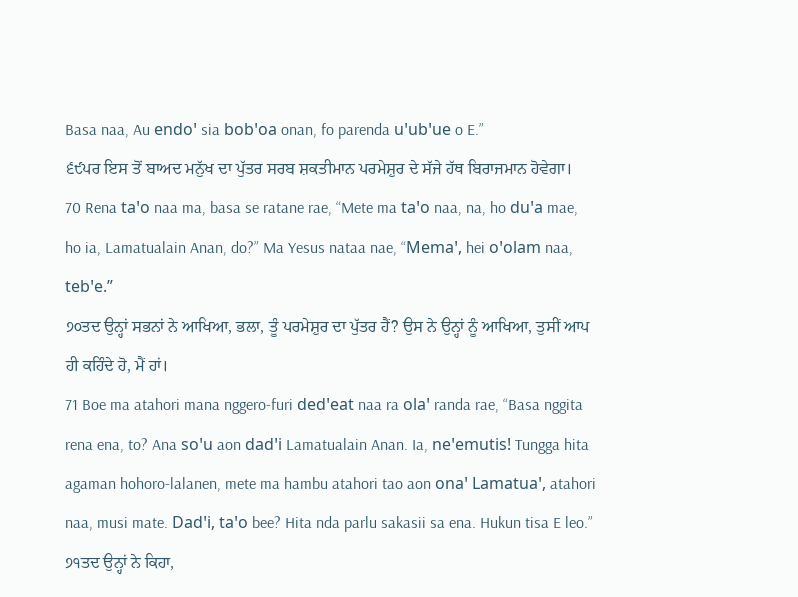Basa naa, Au endoꞌ sia bobꞌoa onan, fo parenda uꞌubꞌue o E.”
੬੯ਪਰ ਇਸ ਤੋਂ ਬਾਅਦ ਮਨੁੱਖ ਦਾ ਪੁੱਤਰ ਸਰਬ ਸ਼ਕਤੀਮਾਨ ਪਰਮੇਸ਼ੁਰ ਦੇ ਸੱਜੇ ਹੱਥ ਬਿਰਾਜਮਾਨ ਹੋਵੇਗਾ।
70 Rena taꞌo naa ma, basa se ratane rae, “Mete ma taꞌo naa, na, ho duꞌa mae, ho ia, Lamatualain Anan, do?” Ma Yesus nataa nae, “Memaꞌ, hei oꞌolam naa, tebꞌe.”
੭੦ਤਦ ਉਨ੍ਹਾਂ ਸਭਨਾਂ ਨੇ ਆਖਿਆ, ਭਲਾ, ਤੂੰ ਪਰਮੇਸ਼ੁਰ ਦਾ ਪੁੱਤਰ ਹੈਂ? ਉਸ ਨੇ ਉਨ੍ਹਾਂ ਨੂੰ ਆਖਿਆ, ਤੁਸੀਂ ਆਪ ਹੀ ਕਹਿੰਦੇ ਹੋ, ਮੈਂ ਹਾਂ।
71 Boe ma atahori mana nggero-furi dedꞌeat naa ra olaꞌ randa rae, “Basa nggita rena ena, to? Ana soꞌu aon dadꞌi Lamatualain Anan. Ia, neꞌemutis! Tungga hita agaman hohoro-lalanen, mete ma hambu atahori tao aon onaꞌ Lamatuaꞌ, atahori naa, musi mate. Dadꞌi, taꞌo bee? Hita nda parlu sakasii sa ena. Hukun tisa E leo.”
੭੧ਤਦ ਉਨ੍ਹਾਂ ਨੇ ਕਿਹਾ,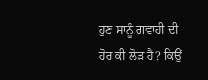ਹੁਣ ਸਾਨੂੰ ਗਵਾਹੀ ਦੀ ਹੋਰ ਕੀ ਲੋੜ ਹੈ? ਕਿਉਂ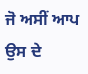ਜੋ ਅਸੀਂ ਆਪ ਉਸ ਦੇ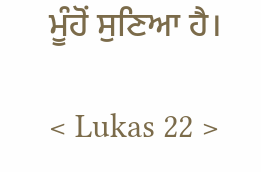ਮੂੰਹੋਂ ਸੁਣਿਆ ਹੈ।

< Lukas 22 >